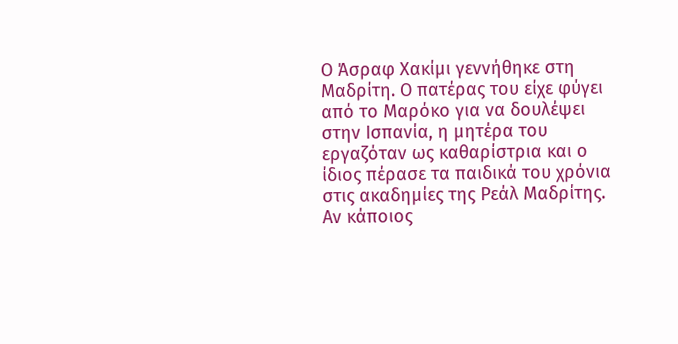Ο Άσραφ Χακίμι γεννήθηκε στη Μαδρίτη. Ο πατέρας του είχε φύγει από το Μαρόκο για να δουλέψει στην Ισπανία, η μητέρα του εργαζόταν ως καθαρίστρια και ο ίδιος πέρασε τα παιδικά του χρόνια στις ακαδημίες της Ρεάλ Μαδρίτης. Αν κάποιος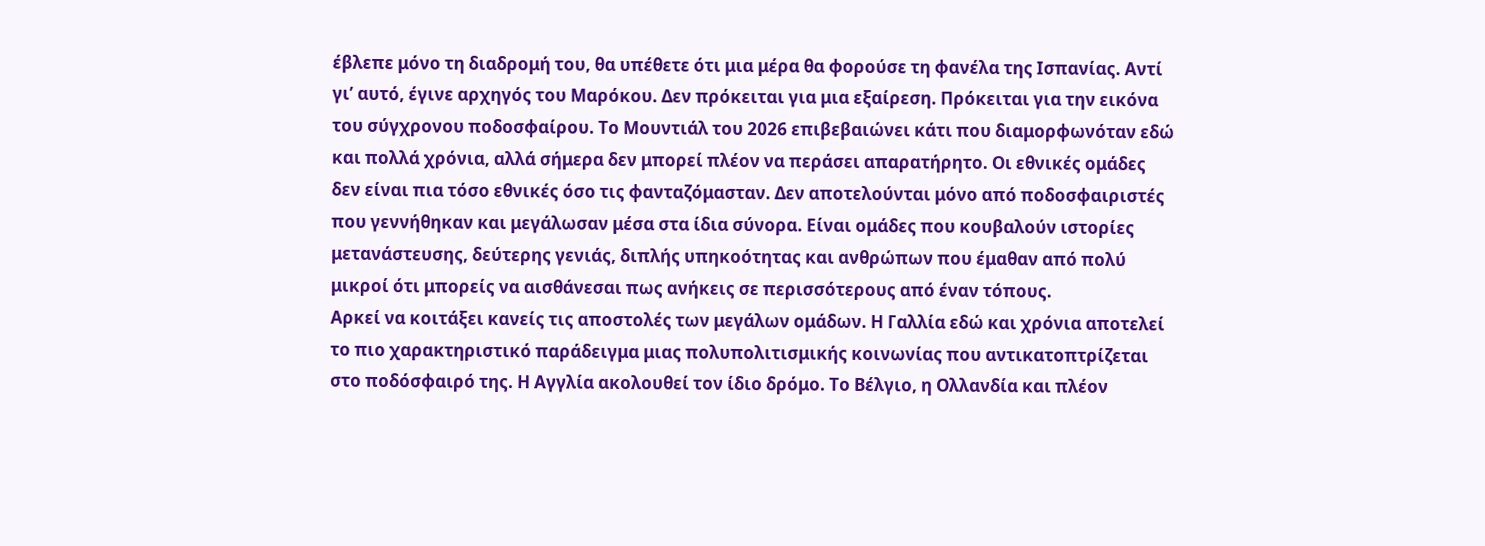έβλεπε μόνο τη διαδρομή του, θα υπέθετε ότι μια μέρα θα φορούσε τη φανέλα της Ισπανίας. Αντί γι’ αυτό, έγινε αρχηγός του Μαρόκου. Δεν πρόκειται για μια εξαίρεση. Πρόκειται για την εικόνα του σύγχρονου ποδοσφαίρου. Το Μουντιάλ του 2026 επιβεβαιώνει κάτι που διαμορφωνόταν εδώ και πολλά χρόνια, αλλά σήμερα δεν μπορεί πλέον να περάσει απαρατήρητο. Οι εθνικές ομάδες δεν είναι πια τόσο εθνικές όσο τις φανταζόμασταν. Δεν αποτελούνται μόνο από ποδοσφαιριστές που γεννήθηκαν και μεγάλωσαν μέσα στα ίδια σύνορα. Είναι ομάδες που κουβαλούν ιστορίες μετανάστευσης, δεύτερης γενιάς, διπλής υπηκοότητας και ανθρώπων που έμαθαν από πολύ μικροί ότι μπορείς να αισθάνεσαι πως ανήκεις σε περισσότερους από έναν τόπους.
Αρκεί να κοιτάξει κανείς τις αποστολές των μεγάλων ομάδων. Η Γαλλία εδώ και χρόνια αποτελεί το πιο χαρακτηριστικό παράδειγμα μιας πολυπολιτισμικής κοινωνίας που αντικατοπτρίζεται στο ποδόσφαιρό της. Η Αγγλία ακολουθεί τον ίδιο δρόμο. Το Βέλγιο, η Ολλανδία και πλέον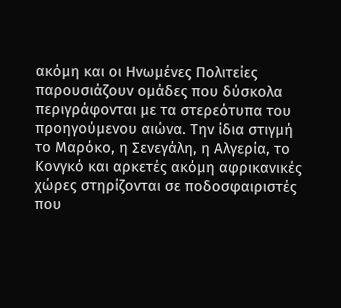ακόμη και οι Ηνωμένες Πολιτείες παρουσιάζουν ομάδες που δύσκολα περιγράφονται με τα στερεότυπα του προηγούμενου αιώνα. Την ίδια στιγμή το Μαρόκο, η Σενεγάλη, η Αλγερία, το Κονγκό και αρκετές ακόμη αφρικανικές χώρες στηρίζονται σε ποδοσφαιριστές που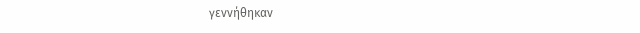γεννήθηκαν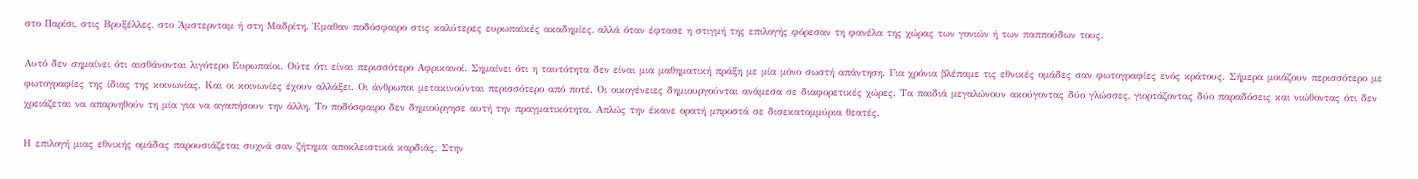στο Παρίσι, στις Βρυξέλλες, στο Άμστερνταμ ή στη Μαδρίτη. Έμαθαν ποδόσφαιρο στις καλύτερες ευρωπαϊκές ακαδημίες, αλλά όταν έφτασε η στιγμή της επιλογής φόρεσαν τη φανέλα της χώρας των γονιών ή των παππούδων τους.

Αυτό δεν σημαίνει ότι αισθάνονται λιγότερο Ευρωπαίοι. Ούτε ότι είναι περισσότερο Αφρικανοί. Σημαίνει ότι η ταυτότητα δεν είναι μια μαθηματική πράξη με μία μόνο σωστή απάντηση. Για χρόνια βλέπαμε τις εθνικές ομάδες σαν φωτογραφίες ενός κράτους. Σήμερα μοιάζουν περισσότερο με φωτογραφίες της ίδιας της κοινωνίας. Και οι κοινωνίες έχουν αλλάξει. Οι άνθρωποι μετακινούνται περισσότερο από ποτέ. Οι οικογένειες δημιουργούνται ανάμεσα σε διαφορετικές χώρες. Τα παιδιά μεγαλώνουν ακούγοντας δύο γλώσσες, γιορτάζοντας δύο παραδόσεις και νιώθοντας ότι δεν χρειάζεται να απαρνηθούν τη μία για να αγαπήσουν την άλλη. Το ποδόσφαιρο δεν δημιούργησε αυτή την πραγματικότητα. Απλώς την έκανε ορατή μπροστά σε δισεκατομμύρια θεατές.

Η επιλογή μιας εθνικής ομάδας παρουσιάζεται συχνά σαν ζήτημα αποκλειστικά καρδιάς. Στην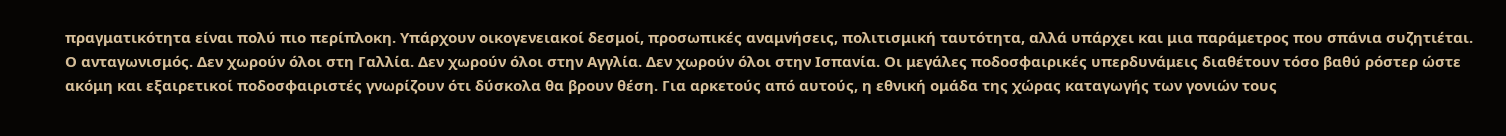πραγματικότητα είναι πολύ πιο περίπλοκη. Υπάρχουν οικογενειακοί δεσμοί, προσωπικές αναμνήσεις, πολιτισμική ταυτότητα, αλλά υπάρχει και μια παράμετρος που σπάνια συζητιέται. Ο ανταγωνισμός. Δεν χωρούν όλοι στη Γαλλία. Δεν χωρούν όλοι στην Αγγλία. Δεν χωρούν όλοι στην Ισπανία. Οι μεγάλες ποδοσφαιρικές υπερδυνάμεις διαθέτουν τόσο βαθύ ρόστερ ώστε ακόμη και εξαιρετικοί ποδοσφαιριστές γνωρίζουν ότι δύσκολα θα βρουν θέση. Για αρκετούς από αυτούς, η εθνική ομάδα της χώρας καταγωγής των γονιών τους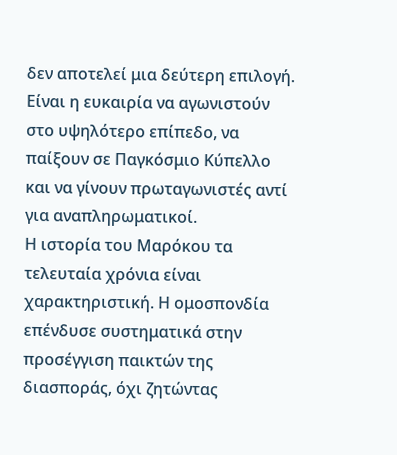δεν αποτελεί μια δεύτερη επιλογή. Είναι η ευκαιρία να αγωνιστούν στο υψηλότερο επίπεδο, να παίξουν σε Παγκόσμιο Κύπελλο και να γίνουν πρωταγωνιστές αντί για αναπληρωματικοί.
Η ιστορία του Μαρόκου τα τελευταία χρόνια είναι χαρακτηριστική. Η ομοσπονδία επένδυσε συστηματικά στην προσέγγιση παικτών της διασποράς, όχι ζητώντας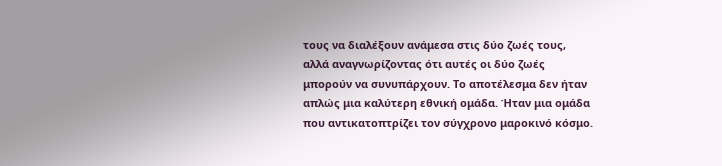τους να διαλέξουν ανάμεσα στις δύο ζωές τους, αλλά αναγνωρίζοντας ότι αυτές οι δύο ζωές μπορούν να συνυπάρχουν. Το αποτέλεσμα δεν ήταν απλώς μια καλύτερη εθνική ομάδα. Ήταν μια ομάδα που αντικατοπτρίζει τον σύγχρονο μαροκινό κόσμο.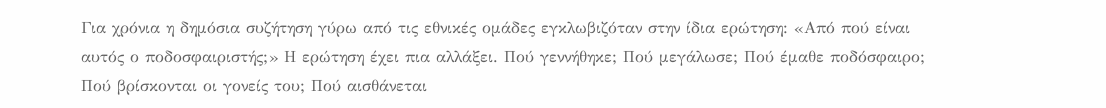Για χρόνια η δημόσια συζήτηση γύρω από τις εθνικές ομάδες εγκλωβιζόταν στην ίδια ερώτηση: «Από πού είναι αυτός ο ποδοσφαιριστής;» Η ερώτηση έχει πια αλλάξει. Πού γεννήθηκε; Πού μεγάλωσε; Πού έμαθε ποδόσφαιρο; Πού βρίσκονται οι γονείς του; Πού αισθάνεται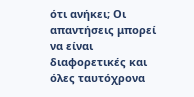ότι ανήκει; Οι απαντήσεις μπορεί να είναι διαφορετικές και όλες ταυτόχρονα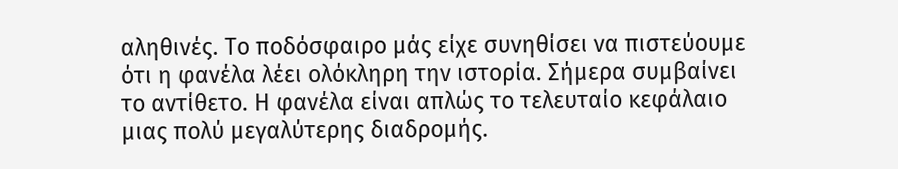αληθινές. Το ποδόσφαιρο μάς είχε συνηθίσει να πιστεύουμε ότι η φανέλα λέει ολόκληρη την ιστορία. Σήμερα συμβαίνει το αντίθετο. Η φανέλα είναι απλώς το τελευταίο κεφάλαιο μιας πολύ μεγαλύτερης διαδρομής.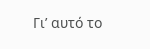Γι’ αυτό το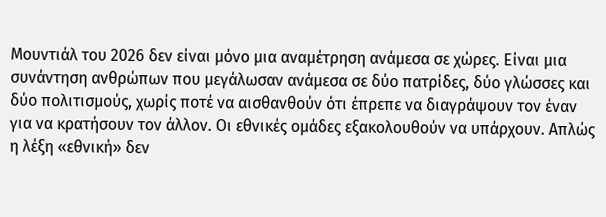Μουντιάλ του 2026 δεν είναι μόνο μια αναμέτρηση ανάμεσα σε χώρες. Είναι μια συνάντηση ανθρώπων που μεγάλωσαν ανάμεσα σε δύο πατρίδες, δύο γλώσσες και δύο πολιτισμούς, χωρίς ποτέ να αισθανθούν ότι έπρεπε να διαγράψουν τον έναν για να κρατήσουν τον άλλον. Οι εθνικές ομάδες εξακολουθούν να υπάρχουν. Απλώς η λέξη «εθνική» δεν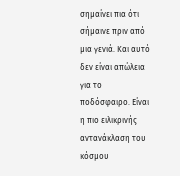σημαίνει πια ότι σήμαινε πριν από μια γενιά. Και αυτό δεν είναι απώλεια για το ποδόσφαιρο. Είναι η πιο ειλικρινής αντανάκλαση του κόσμου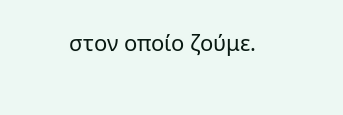στον οποίο ζούμε.